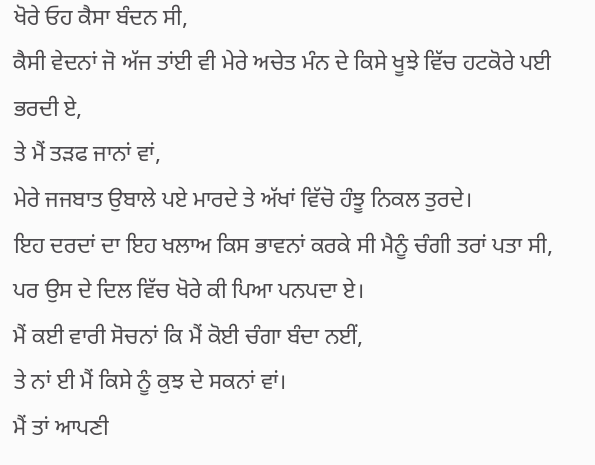ਖੋਰੇ ਓਹ ਕੈਸਾ ਬੰਦਨ ਸੀ,
ਕੈਸੀ ਵੇਦਨਾਂ ਜੋ ਅੱਜ ਤਾਂਈ ਵੀ ਮੇਰੇ ਅਚੇਤ ਮੰਨ ਦੇ ਕਿਸੇ ਖੂਝੇ ਵਿੱਚ ਹਟਕੋਰੇ ਪਈ
ਭਰਦੀ ਏ,
ਤੇ ਮੈਂ ਤੜਫ ਜਾਨਾਂ ਵਾਂ,
ਮੇਰੇ ਜਜਬਾਤ ਉਬਾਲੇ ਪਏ ਮਾਰਦੇ ਤੇ ਅੱਖਾਂ ਵਿੱਚੋ ਹੰਝੂ ਨਿਕਲ ਤੁਰਦੇ।
ਇਹ ਦਰਦਾਂ ਦਾ ਇਹ ਖਲਾਅ ਕਿਸ ਭਾਵਨਾਂ ਕਰਕੇ ਸੀ ਮੈਨੂੰ ਚੰਗੀ ਤਰਾਂ ਪਤਾ ਸੀ,
ਪਰ ਉਸ ਦੇ ਦਿਲ ਵਿੱਚ ਖੋਰੇ ਕੀ ਪਿਆ ਪਨਪਦਾ ਏ।
ਮੈਂ ਕਈ ਵਾਰੀ ਸੋਚਨਾਂ ਕਿ ਮੈਂ ਕੋਈ ਚੰਗਾ ਬੰਦਾ ਨਈਂ,
ਤੇ ਨਾਂ ਈ ਮੈਂ ਕਿਸੇ ਨੂੰ ਕੁਝ ਦੇ ਸਕਨਾਂ ਵਾਂ।
ਮੈਂ ਤਾਂ ਆਪਣੀ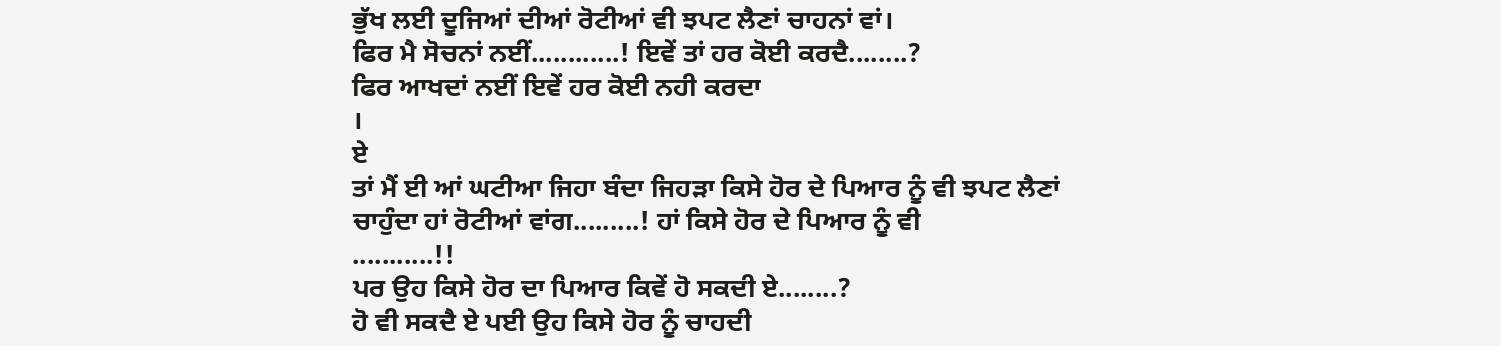ਭੁੱਖ ਲਈ ਦੂਜਿਆਂ ਦੀਆਂ ਰੋਟੀਆਂ ਵੀ ਝਪਟ ਲੈਣਾਂ ਚਾਹਨਾਂ ਵਾਂ।
ਫਿਰ ਮੈ ਸੋਚਨਾਂ ਨਈਂ............! ਇਵੇਂ ਤਾਂ ਹਰ ਕੋਈ ਕਰਦੈ........?
ਫਿਰ ਆਖਦਾਂ ਨਈਂ ਇਵੇਂ ਹਰ ਕੋਈ ਨਹੀ ਕਰਦਾ
।
ਏ
ਤਾਂ ਮੈਂ ਈ ਆਂ ਘਟੀਆ ਜਿਹਾ ਬੰਦਾ ਜਿਹੜਾ ਕਿਸੇ ਹੋਰ ਦੇ ਪਿਆਰ ਨੂੰ ਵੀ ਝਪਟ ਲੈਣਾਂ
ਚਾਹੁੰਦਾ ਹਾਂ ਰੋਟੀਆਂ ਵਾਂਗ.........! ਹਾਂ ਕਿਸੇ ਹੋਰ ਦੇ ਪਿਆਰ ਨੂੰ ਵੀ
...........!!
ਪਰ ਉਹ ਕਿਸੇ ਹੋਰ ਦਾ ਪਿਆਰ ਕਿਵੇਂ ਹੋ ਸਕਦੀ ਏ........?
ਹੋ ਵੀ ਸਕਦੈ ਏ ਪਈ ਉਹ ਕਿਸੇ ਹੋਰ ਨੂੰ ਚਾਹਦੀ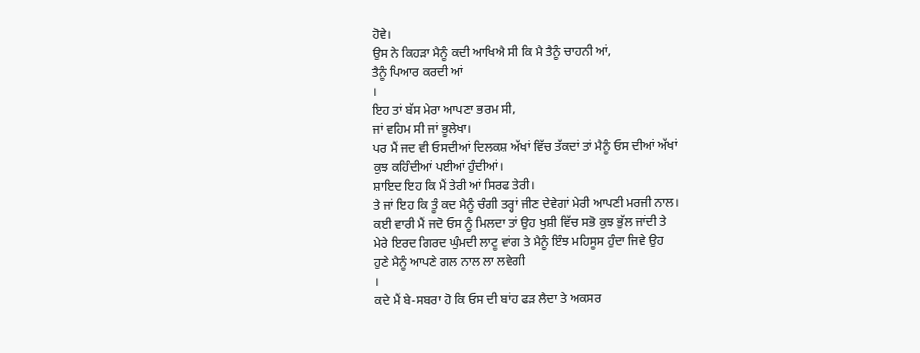ਹੋਵੇ।
ਉਸ ਨੇ ਕਿਹੜਾ ਮੈਨੂੰ ਕਦੀ ਆਖਿਐ ਸੀ ਕਿ ਮੈ ਤੈਨੂੰ ਚਾਹਨੀ ਆਂ,
ਤੈਨੂੰ ਪਿਆਰ ਕਰਦੀ ਆਂ
।
ਇਹ ਤਾਂ ਬੱਸ ਮੇਰਾ ਆਪਣਾ ਭਰਮ ਸੀ,
ਜਾਂ ਵਹਿਮ ਸੀ ਜਾਂ ਭੂਲੇਖਾ।
ਪਰ ਮੈਂ ਜਦ ਵੀ ਓਸਦੀਆਂ ਦਿਲਕਸ਼ ਅੱਖਾਂ ਵਿੱਚ ਤੱਕਦਾਂ ਤਾਂ ਮੈਨੂੰ ਓਸ ਦੀਆਂ ਅੱਖਾਂ
ਕੁਝ ਕਹਿੰਦੀਆਂ ਪਈਆਂ ਹੁੰਦੀਆਂ।
ਸ਼ਾਇਦ ਇਹ ਕਿ ਮੈਂ ਤੇਰੀ ਆਂ ਸਿਰਫ ਤੇਰੀ।
ਤੇ ਜਾਂ ਇਹ ਕਿ ਤੂੰ ਕਦ ਮੈਨੂੰ ਚੰਗੀ ਤਰ੍ਹਾਂ ਜੀਣ ਦੇਵੇਗਾਂ ਮੇਰੀ ਆਪਣੀ ਮਰਜੀ ਨਾਲ।
ਕਈ ਵਾਰੀ ਮੈਂ ਜਦੋ ਓਸ ਨੂੰ ਮਿਲਦਾ ਤਾਂ ਉਹ ਖੁਸ਼ੀ ਵਿੱਚ ਸਭੋ ਕੁਝ ਭੁੱਲ ਜਾਂਦੀ ਤੇ
ਮੇਰੇ ਇਰਦ ਗਿਰਦ ਘੁੰਮਦੀ ਲਾਟੂ ਵਾਂਗ ਤੇ ਮੈਨੂੰ ਇੰਝ ਮਹਿਸੂਸ ਹੁੰਦਾ ਜਿਵੇ ਉਹ
ਹੁਣੇ ਮੈਨੂੰ ਆਪਣੇ ਗਲ ਨਾਲ ਲਾ ਲਵੇਗੀ
।
ਕਦੇ ਮੈਂ ਬੇ-ਸਬਰਾ ਹੋ ਕਿ ਓਸ ਦੀ ਬਾਂਹ ਫੜ ਲੈਦਾ ਤੇ ਅਕਸਰ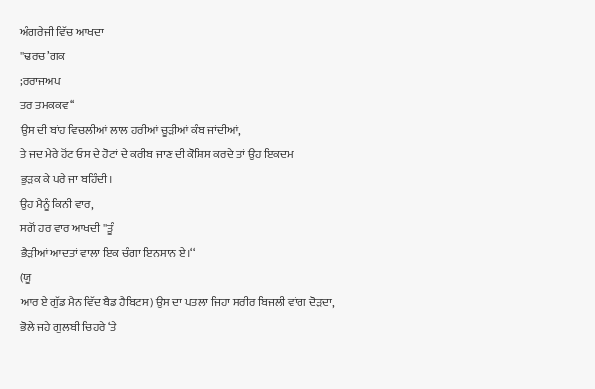ਅੰਗਰੇਜੀ ਵਿੱਚ ਆਖਦਾ
''ਢਰਚ’ਗਕ
;ਰਰਾਜਅਪ
ਤਰ ਤਮਕਕਵ‘‘
ਉਸ ਦੀ ਬਾਂਹ ਵਿਚਲੀਆਂ ਲਾਲ ਹਰੀਆਂ ਚੂੜੀਆਂ ਕੰਬ ਜਾਂਦੀਆਂ,
ਤੇ ਜਦ ਮੇਰੇ ਹੋਂਟ ਓਸ ਦੇ ਹੋਟਾਂ ਦੇ ਕਰੀਬ ਜਾਣ ਦੀ ਕੋਸ਼ਿਸ ਕਰਦੇ ਤਾਂ ਉਹ ਇਕਦਮ
ਭੁੜਕ ਕੇ ਪਰੇ ਜਾ ਬਹਿੰਦੀ।
ਉਹ ਮੈਨੂੰ ਕਿਨੀ ਵਾਰ,
ਸਗੋਂ ਹਰ ਵਾਰ ਆਖਦੀ ''ਤੂੰ
ਭੈੜੀਆਂ ਆਦਤਾਂ ਵਾਲਾ ਇਕ ਚੰਗਾ ਇਨਸਾਨ ਏ।‘‘
(ਯੂ
ਆਰ ਏ ਗੁੱਡ ਮੈਨ ਵਿੱਦ ਬੈਡ ਹੈਬਿਟਸ) ਉਸ ਦਾ ਪਤਲਾ ਜਿਹਾ ਸਰੀਰ ਬਿਜਲੀ ਵਾਂਗ ਦੋੜਦਾ,
ਭੋਲੇ ਜਹੇ ਗੁਲਬੀ ਚਿਹਰੇ ‘ਤੇ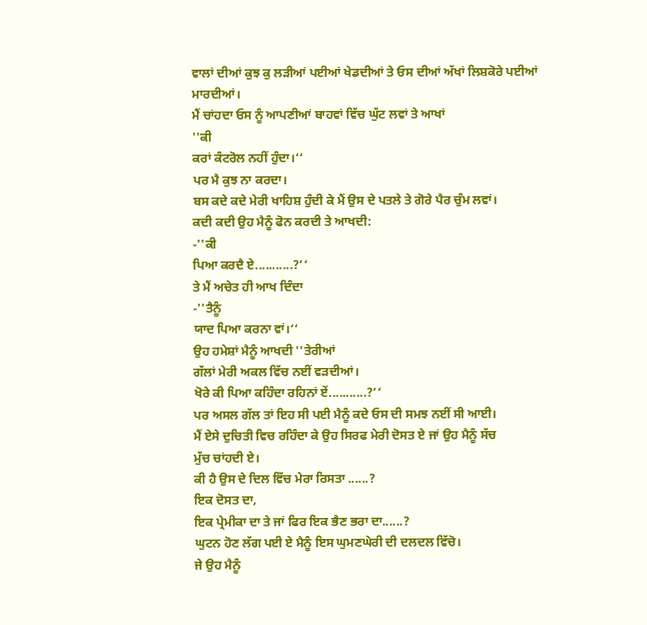ਵਾਲਾਂ ਦੀਆਂ ਕੁਝ ਕੁ ਲੜੀਆਂ ਪਈਆਂ ਖੇਡਦੀਆਂ ਤੇ ਓਸ ਦੀਆਂ ਅੱਖਾਂ ਲਿਸ਼ਕੋਰੇ ਪਈਆਂ
ਮਾਰਦੀਆਂ।
ਮੈਂ ਚਾਂਹਦਾ ਓਸ ਨੂੰ ਆਪਣੀਆਂ ਬਾਹਵਾਂ ਵਿੱਚ ਘੁੱਟ ਲਵਾਂ ਤੇ ਆਖਾਂ
''ਕੀ
ਕਰਾਂ ਕੰਟਰੋਲ ਨਹੀਂ ਹੁੰਦਾ।‘‘
ਪਰ ਮੈ ਕੁਝ ਨਾ ਕਰਦਾ।
ਬਸ ਕਦੇ ਕਦੇ ਮੇਰੀ ਖਾਹਿਸ਼ ਹੁੰਦੀ ਕੇ ਮੈਂ ਉਸ ਦੇ ਪਤਲੇ ਤੇ ਗੋਰੇ ਪੈਰ ਚੁੰਮ ਲਵਾਂ।
ਕਦੀ ਕਦੀ ਉਹ ਮੈਨੂੰ ਫੋਨ ਕਰਦੀ ਤੇ ਆਖਦੀ:
-''ਕੀ
ਪਿਆ ਕਰਦੈ ਏ...........?‘‘
ਤੇ ਮੈਂ ਅਚੇਤ ਹੀ ਆਖ ਦਿੰਦਾ
-''ਤੈਨੂੰ
ਯਾਦ ਪਿਆ ਕਰਨਾ ਵਾਂ।‘‘
ਉਹ ਹਮੇਸ਼ਾਂ ਮੈਨੂੰ ਆਖਦੀ ''ਤੇਰੀਆਂ
ਗੱਲਾਂ ਮੇਰੀ ਅਕਲ ਵਿੱਚ ਨਈਂ ਵੜਦੀਆਂ।
ਖੋਰੇ ਕੀ ਪਿਆ ਕਹਿੰਦਾ ਰਹਿਨਾਂ ਏਂ...........?‘‘
ਪਰ ਅਸਲ ਗੱਲ ਤਾਂ ਇਹ ਸੀ ਪਈ ਮੈਨੂੰ ਕਦੇ ਓਸ ਦੀ ਸਮਝ ਨਈਂ ਸੀ ਆਈ।
ਮੈਂ ਏਸੇ ਦੁਚਿਤੀ ਵਿਚ ਰਹਿੰਦਾ ਕੇ ਉਹ ਸਿਰਫ ਮੇਰੀ ਦੋਸਤ ਏ ਜਾਂ ਉਹ ਮੈਨੂੰ ਸੱਚ
ਮੁੱਚ ਚਾਂਹਦੀ ਏ।
ਕੀ ਹੈ ਉਸ ਦੇ ਦਿਲ ਵਿੱਚ ਮੇਰਾ ਰਿਸਤਾ ......?
ਇਕ ਦੋਸਤ ਦਾ,
ਇਕ ਪ੍ਰੇਮੀਕਾ ਦਾ ਤੇ ਜਾਂ ਫਿਰ ਇਕ ਭੈਣ ਭਰਾ ਦਾ......?
ਘੁਟਨ ਹੋਣ ਲੱਗ ਪਈ ਏ ਮੈਨੂੰ ਇਸ ਘੁਮਣਘੇਰੀ ਦੀ ਦਲਦਲ ਵਿੱਚੋ।
ਜੇ ਉਹ ਮੈਨੂੰ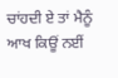ਚਾਂਹਦੀ ਏ ਤਾਂ ਮੈਨੂੰ ਆਖ ਕਿਊਂ ਨਈਂ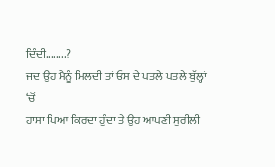ਦਿੰਦੀ........?
ਜਦ ਉਹ ਮੈਨੂੰ ਮਿਲਦੀ ਤਾਂ ਓਸ ਦੇ ਪਤਲੇ ਪਤਲੇ ਬੁੱਲ੍ਹਾਂ
‘ਚੋਂ
ਹਾਸਾ ਪਿਆ ਕਿਰਦਾ ਹੁੰਦਾ ਤੇ ਉਹ ਆਪਣੀ ਸੁਰੀਲੀ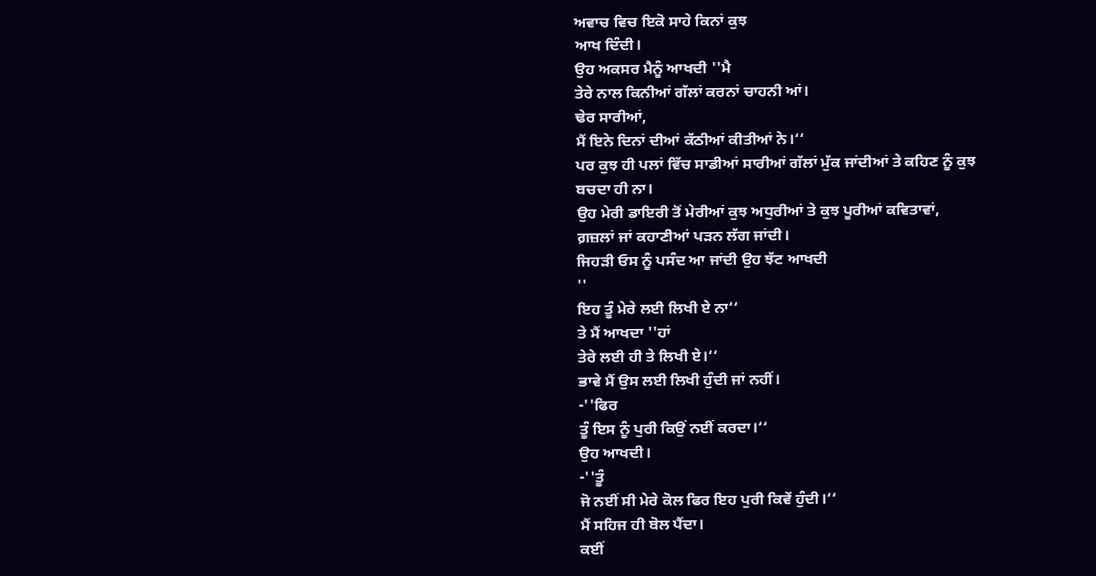ਅਵਾਚ ਵਿਚ ਇਕੋ ਸਾਹੇ ਕਿਨਾਂ ਕੁਝ
ਆਖ ਦਿੰਦੀ।
ਉਹ ਅਕਸਰ ਮੈਨੂੰ ਆਖਦੀ ''ਮੈ
ਤੇਰੇ ਨਾਲ ਕਿਨੀਆਂ ਗੱਲਾਂ ਕਰਨਾਂ ਚਾਹਨੀ ਆਂ।
ਢੇਰ ਸਾਰੀਆਂ,
ਮੈਂ ਇਨੇ ਦਿਨਾਂ ਦੀਆਂ ਕੱਠੀਆਂ ਕੀਤੀਆਂ ਨੇ।‘‘
ਪਰ ਕੁਝ ਹੀ ਪਲਾਂ ਵਿੱਚ ਸਾਡੀਆਂ ਸਾਰੀਆਂ ਗੱਲਾਂ ਮੁੱਕ ਜਾਂਦੀਆਂ ਤੇ ਕਹਿਣ ਨੂੰ ਕੁਝ
ਬਚਦਾ ਹੀ ਨਾ।
ਉਹ ਮੇਰੀ ਡਾਇਰੀ ਤੋਂ ਮੇਰੀਆਂ ਕੁਝ ਅਧੁਰੀਆਂ ਤੇ ਕੁਝ ਪੂਰੀਆਂ ਕਵਿਤਾਵਾਂ,
ਗ਼ਜ਼ਲਾਂ ਜਾਂ ਕਹਾਣੀਆਂ ਪੜਨ ਲੱਗ ਜਾਂਦੀ।
ਜਿਹੜੀ ਓਸ ਨੂੰ ਪਸੰਦ ਆ ਜਾਂਦੀ ਉਹ ਝੱਟ ਆਖਦੀ
''
ਇਹ ਤੂੰ ਮੇਰੇ ਲਈ ਲਿਖੀ ਏ ਨਾ‘‘
ਤੇ ਮੈਂ ਆਖਦਾ ''ਹਾਂ
ਤੇਰੇ ਲਈ ਹੀ ਤੇ ਲਿਖੀ ਏ।‘‘
ਭਾਵੇ ਮੈਂ ਉਸ ਲਈ ਲਿਖੀ ਹੁੰਦੀ ਜਾਂ ਨਹੀਂ।
-''ਫਿਰ
ਤੂੰ ਇਸ ਨੂੰ ਪੁਰੀ ਕਿਉਂ ਨਈਂ ਕਰਦਾ।‘‘
ਉਹ ਆਖਦੀ।
-''ਤੂੰ
ਜੋ ਨਈਂ ਸੀ ਮੇਰੇ ਕੋਲ ਫਿਰ ਇਹ ਪੁਰੀ ਕਿਵੇਂ ਹੁੰਦੀ।‘‘
ਮੈਂ ਸਹਿਜ ਹੀ ਬੋਲ ਪੈਂਦਾ।
ਕਈਂ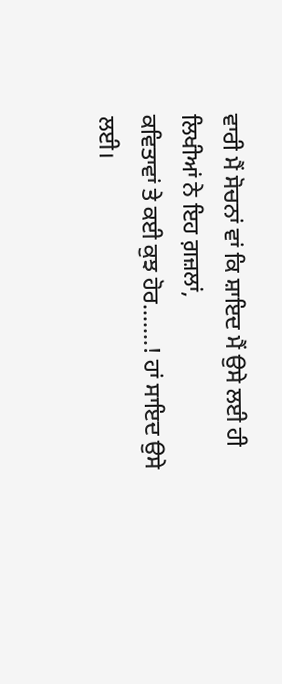ਵਾਰੀ ਮੈਂ ਸੋਚਨਾਂ ਵਾਂ ਕਿ ਸ਼ਾਇਦ ਮੈਂ ਉਸੇ ਲਈ ਹੀ ਲਿਖੀਆਂ ਨੇ ਇਹ ਗ਼ਜ਼ਲਾਂ,
ਕਵਿਤਾਵਾਂ ਤੇ ਕਈ ਕੁਝ ਹੋਰ.......! ਹਾਂ ਸਾਇਦ ਉਸੇ ਲਈ।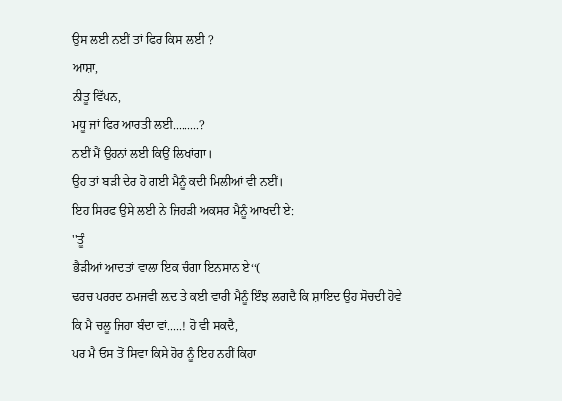ਉਸ ਲਈ ਨਈਂ ਤਾਂ ਫਿਰ ਕਿਸ ਲਈ ?
ਆਸ਼ਾ,
ਨੀਤੂ ਵਿੱਪਨ,
ਮਧੂ ਜਾਂ ਫਿਰ ਆਰਤੀ ਲਈ.........?
ਨਈਂ ਮੈਂ ਉਹਨਾਂ ਲਈ ਕਿਉਂ ਲਿਖਾਂਗਾ।
ਉਹ ਤਾਂ ਬੜੀ ਦੇਰ ਹੋ ਗਈ ਮੈਨੂੰ ਕਦੀ ਮਿਲੀਆਂ ਵੀ ਨਈਂ।
ਇਹ ਸਿਰਫ ਉਸੇ ਲਈ ਨੇ ਜਿਹੜੀ ਅਕਸਰ ਮੈਨੂੰ ਆਖਦੀ ਏ:
''ਤੂੰ
ਭੈੜੀਆਂ ਆਦਤਾਂ ਵਾਲਾ ਇਕ ਚੰਗਾ ਇਨਸਾਨ ਏ‘‘(
ਢਰਚ ਪਰਰਦ ਠਮਜਵੀ ਲ਼ਦ ਤੇ ਕਈ ਵਾਰੀ ਮੈਨੂੰ ਇੰਝ ਲਗਦੈ ਕਿ ਸ਼ਾਇਦ ਉਹ ਸੋਚਦੀ ਹੋਵੇ
ਕਿ ਮੈ ਚਲੂ ਜਿਹਾ ਬੰਦਾ ਵਾਂ.....! ਹੋ ਵੀ ਸਕਦੈ,
ਪਰ ਮੈ ਓਸ ਤੋਂ ਸਿਵਾ ਕਿਸੇ ਹੋਰ ਨੂੰ ਇਹ ਨਹੀਂ ਕਿਹਾ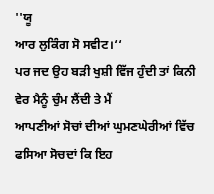''ਯੂ
ਆਰ ਲੁਕਿੰਗ ਸੋ ਸਵੀਟ।‘‘
ਪਰ ਜਦ ਉਹ ਬੜੀ ਖੁਸ਼ੀ ਵਿੱਜ ਹੁੰਦੀ ਤਾਂ ਕਿਨੀ ਵੇਰ ਮੈਨੂੰ ਚੁੰਮ ਲੈਂਦੀ ਤੇ ਮੈਂ
ਆਪਣੀਆਂ ਸੋਚਾਂ ਦੀਆਂ ਘੁਮਣਘੇਰੀਆਂ ਵਿੱਚ ਫਸਿਆ ਸੋਚਦਾਂ ਕਿ ਇਹ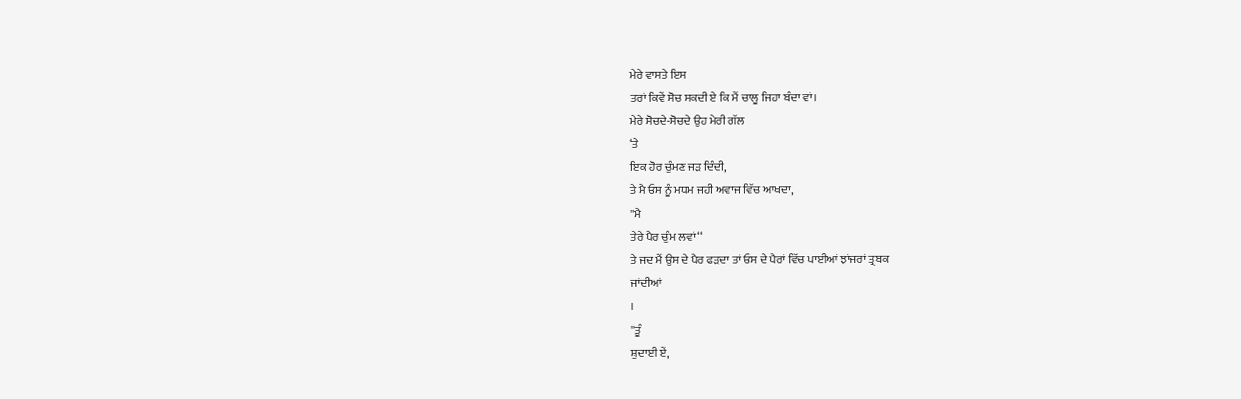ਮੇਰੇ ਵਾਸਤੇ ਇਸ
ਤਰਾਂ ਕਿਵੇਂ ਸੋਚ ਸਕਦੀ ਏ ਕਿ ਮੈਂ ਚਾਲੂ ਜਿਹਾ ਬੰਦਾ ਵਾਂ।
ਮੇਰੇ ਸੋਚਦੇ-ਸੋਚਦੇ ਉਹ ਮੇਰੀ ਗੱਲ
‘ਤੇ
ਇਕ ਹੋਰ ਚੁੰਮਣ ਜੜ ਦਿੰਦੀ,
ਤੇ ਮੈ ਓਸ ਨੂੰ ਮਧਮ ਜਹੀ ਅਵਾਜ ਵਿੱਚ ਆਖਦਾ,
''ਮੈ
ਤੇਰੇ ਪੈਰ ਚੁੰਮ ਲਵਾਂ‘‘
ਤੇ ਜਦ ਮੈਂ ਉਸ ਦੇ ਪੈਰ ਫੜਦਾ ਤਾਂ ਓਸ ਦੇ ਪੈਰਾਂ ਵਿੱਚ ਪਾਈਆਂ ਝਾਂਜਰਾਂ ਤ੍ਰਬਕ
ਜਾਂਦੀਆਂ
।
''ਤੂੰ
ਸ਼ੁਦਾਈ ਏਂ,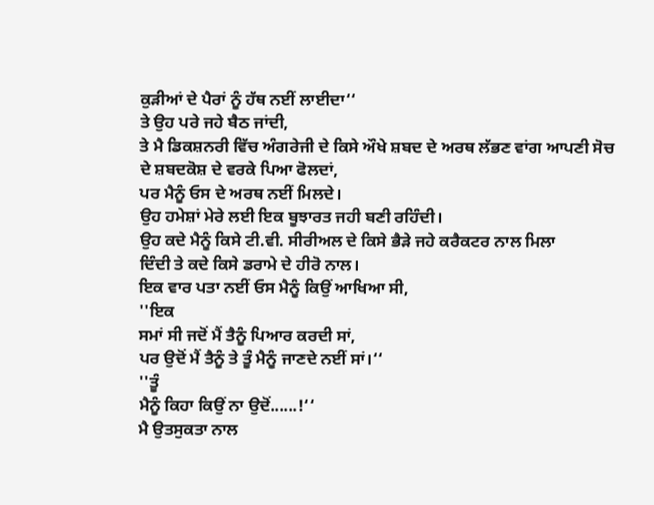ਕੁੜੀਆਂ ਦੇ ਪੈਰਾਂ ਨੂੰ ਹੱਥ ਨਈਂ ਲਾਈਦਾ‘‘
ਤੇ ਉਹ ਪਰੇ ਜਹੇ ਬੈਠ ਜਾਂਦੀ,
ਤੇ ਮੈ ਡਿਕਸ਼ਨਰੀ ਵਿੱਚ ਅੰਗਰੇਜੀ ਦੇ ਕਿਸੇ ਔਖੇ ਸ਼ਬਦ ਦੇ ਅਰਥ ਲੱਭਣ ਵਾਂਗ ਆਪਣੀ ਸੋਚ
ਦੇ ਸ਼ਬਦਕੋਸ਼ ਦੇ ਵਰਕੇ ਪਿਆ ਫੋਲਦਾਂ,
ਪਰ ਮੈਨੂੰ ਓਸ ਦੇ ਅਰਥ ਨਈਂ ਮਿਲਦੇ।
ਉਹ ਹਮੇਸ਼ਾਂ ਮੇਰੇ ਲਈ ਇਕ ਬੂਝਾਰਤ ਜਹੀ ਬਣੀ ਰਹਿੰਦੀ।
ਉਹ ਕਦੇ ਮੈਨੂੰ ਕਿਸੇ ਟੀ.ਵੀ. ਸੀਰੀਅਲ ਦੇ ਕਿਸੇ ਭੈੜੇ ਜਹੇ ਕਰੈਕਟਰ ਨਾਲ ਮਿਲਾ
ਦਿੰਦੀ ਤੇ ਕਦੇ ਕਿਸੇ ਡਰਾਮੇ ਦੇ ਹੀਰੋ ਨਾਲ।
ਇਕ ਵਾਰ ਪਤਾ ਨਈਂ ਓਸ ਮੈਨੂੰ ਕਿਉਂ ਆਖਿਆ ਸੀ,
''ਇਕ
ਸਮਾਂ ਸੀ ਜਦੋਂ ਮੈਂ ਤੈਨੂੰ ਪਿਆਰ ਕਰਦੀ ਸਾਂ,
ਪਰ ਉਦੋਂ ਮੈਂ ਤੈਨੂੰ ਤੇ ਤੂੰ ਮੈਨੂੰ ਜਾਣਦੇ ਨਈਂ ਸਾਂ।‘‘
''ਤੂੰ
ਮੈਨੂੰ ਕਿਹਾ ਕਿਉਂ ਨਾ ਉਦੋਂ......!‘‘
ਮੈ ਉਤਸੁਕਤਾ ਨਾਲ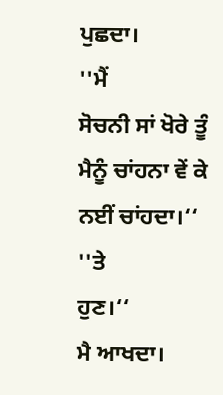ਪੁਛਦਾ।
''ਮੈਂ
ਸੋਚਨੀ ਸਾਂ ਖੋਰੇ ਤੂੰ ਮੈਨੂੰ ਚਾਂਹਨਾ ਵੇਂ ਕੇ ਨਈਂ ਚਾਂਹਦਾ।‘‘
''ਤੇ
ਹੁਣ।‘‘
ਮੈ ਆਖਦਾ।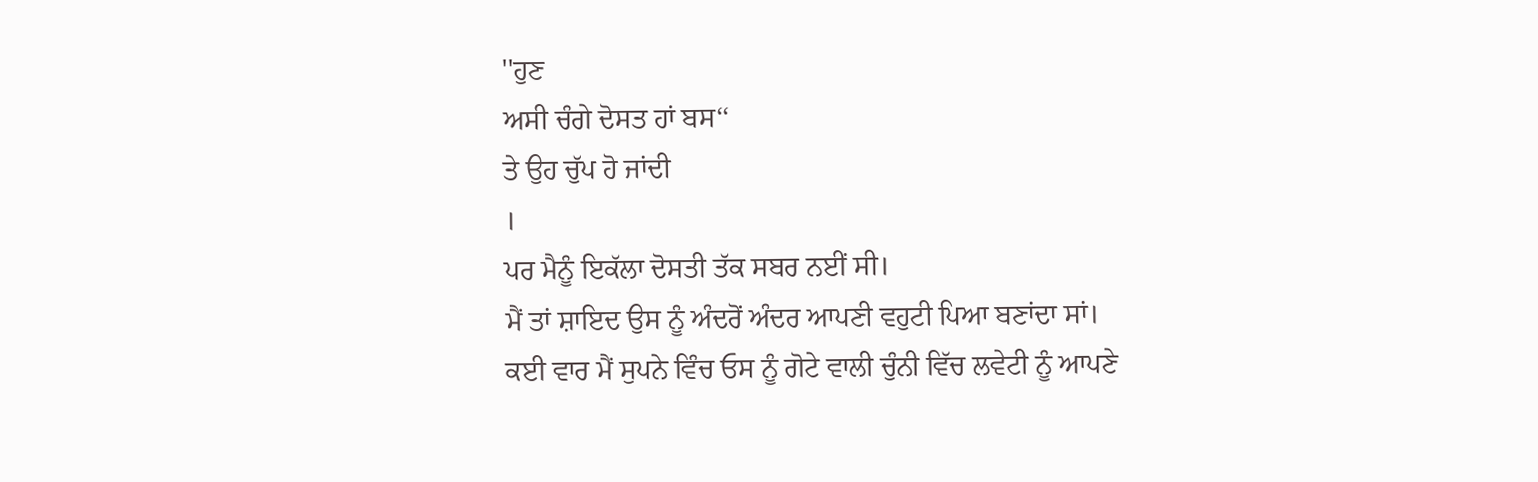''ਹੁਣ
ਅਸੀ ਚੰਗੇ ਦੋਸਤ ਹਾਂ ਬਸ‘‘
ਤੇ ਉਹ ਚੁੱਪ ਹੋ ਜਾਂਦੀ
।
ਪਰ ਮੈਨੂੰ ਇਕੱਲਾ ਦੋਸਤੀ ਤੱਕ ਸਬਰ ਨਈਂ ਸੀ।
ਮੈਂ ਤਾਂ ਸ਼ਾਇਦ ਉਸ ਨੂੰ ਅੰਦਰੋਂ ਅੰਦਰ ਆਪਣੀ ਵਹੁਟੀ ਪਿਆ ਬਣਾਂਦਾ ਸਾਂ।
ਕਈ ਵਾਰ ਮੈਂ ਸੁਪਨੇ ਵਿੰਚ ਓਸ ਨੂੰ ਗੋਟੇ ਵਾਲੀ ਚੁੰਨੀ ਵਿੱਚ ਲਵੇਟੀ ਨੂੰ ਆਪਣੇ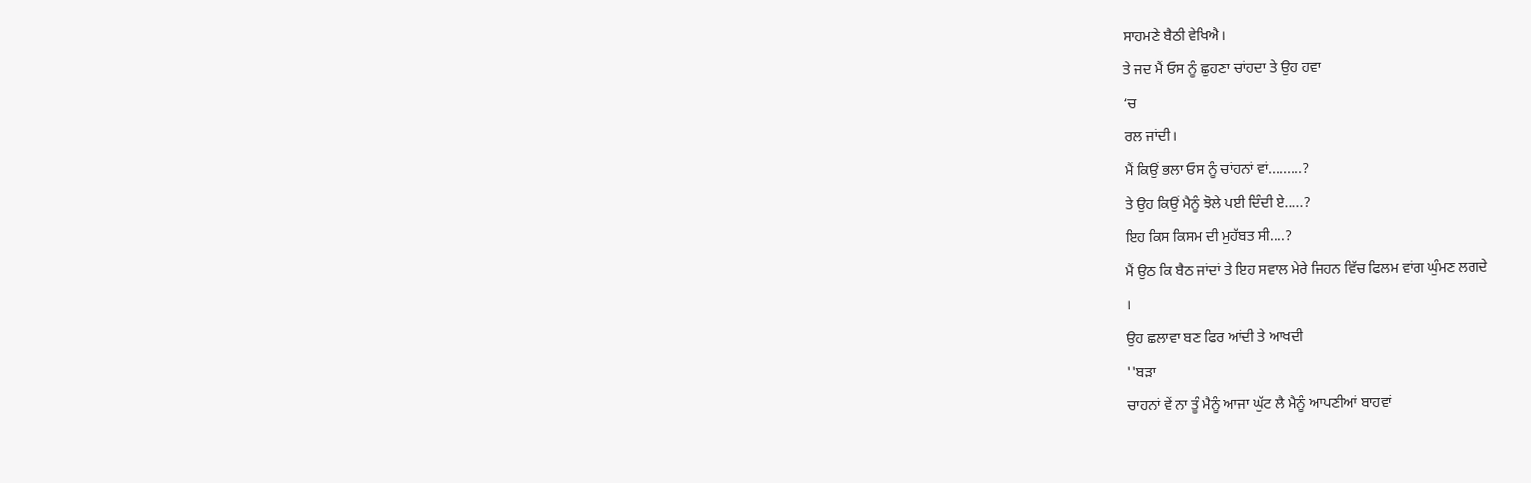ਸਾਹਮਣੇ ਬੈਠੀ ਵੇਖਿਐ।
ਤੇ ਜਦ ਮੈਂ ਓਸ ਨੂੰ ਛੁਹਣਾ ਚਾਂਹਦਾ ਤੇ ਉਹ ਹਵਾ
‘ਚ
ਰਲ ਜਾਂਦੀ।
ਮੈਂ ਕਿਉਂ ਭਲਾ ਓਸ ਨੂੰ ਚਾਂਹਨਾਂ ਵਾਂ.........?
ਤੇ ਉਹ ਕਿਉਂ ਮੈਨੂੰ ਝੋਲੇ ਪਈ ਦਿੰਦੀ ਏ.....?
ਇਹ ਕਿਸ ਕਿਸਮ ਦੀ ਮੁਹੱਬਤ ਸੀ....?
ਮੈਂ ਉਠ ਕਿ ਬੈਠ ਜਾਂਦਾਂ ਤੇ ਇਹ ਸਵਾਲ ਮੇਰੇ ਜਿਹਨ ਵਿੱਚ ਫਿਲਮ ਵਾਂਗ ਘੁੰਮਣ ਲਗਦੇ
।
ਉਹ ਛਲਾਵਾ ਬਣ ਫਿਰ ਆਂਦੀ ਤੇ ਆਖਦੀ
''ਬੜਾ
ਚਾਹਨਾਂ ਵੇਂ ਨਾ ਤੂੰ ਮੈਨੂੰ ਆਜਾ ਘੁੱਟ ਲੈ ਮੈਨੂੰ ਆਪਣੀਆਂ ਬਾਹਵਾਂ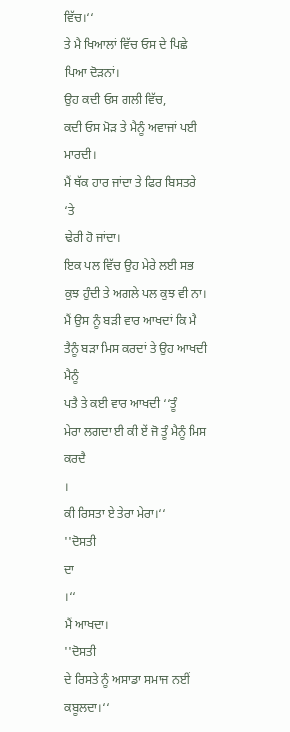ਵਿੱਚ।‘‘
ਤੇ ਮੈ ਖਿਆਲਾਂ ਵਿੱਚ ਓਸ ਦੇ ਪਿਛੇ ਪਿਆ ਦੋੜਨਾਂ।
ਉਹ ਕਦੀ ਓਸ ਗਲੀ ਵਿੱਚ,
ਕਦੀ ਓਸ ਮੋੜ ਤੇ ਮੈਨੂੰ ਅਵਾਜਾਂ ਪਈ ਮਾਰਦੀ।
ਮੈਂ ਥੱਕ ਹਾਰ ਜਾਂਦਾ ਤੇ ਫਿਰ ਬਿਸਤਰੇ
‘ਤੇ
ਢੇਰੀ ਹੋ ਜਾਂਦਾ।
ਇਕ ਪਲ ਵਿੱਚ ਉਹ ਮੇਰੇ ਲਈ ਸਭ ਕੁਝ ਹੁੰਦੀ ਤੇ ਅਗਲੇ ਪਲ ਕੁਝ ਵੀ ਨਾ।
ਮੈਂ ਉਸ ਨੂੰ ਬੜੀ ਵਾਰ ਆਖਦਾਂ ਕਿ ਮੈ ਤੈਨੂੰ ਬੜਾ ਮਿਸ ਕਰਦਾਂ ਤੇ ਉਹ ਆਖਦੀ ਮੈਨੂੰ
ਪਤੈ ਤੇ ਕਈ ਵਾਰ ਆਖਦੀ ‘‘ਤੂੰ
ਮੇਰਾ ਲਗਦਾ ਈ ਕੀ ਏਂ ਜੋ ਤੂੰ ਮੈਨੂੰ ਮਿਸ ਕਰਦੈ
।
ਕੀ ਰਿਸਤਾ ਏ ਤੇਰਾ ਮੇਰਾ।‘‘
''ਦੋਸਤੀ
ਦਾ
।‘‘
ਮੈਂ ਆਖਦਾ।
''ਦੋਸਤੀ
ਦੇ ਰਿਸਤੇ ਨੂੰ ਅਸਾਡਾ ਸਮਾਜ ਨਈਂ ਕਬੂਲਦਾ।‘‘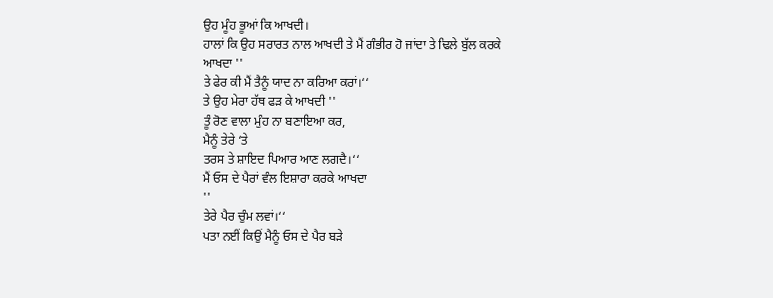ਉਹ ਮੂੰਹ ਭੂਆਂ ਕਿ ਆਖਦੀ।
ਹਾਲਾਂ ਕਿ ਉਹ ਸਰਾਰਤ ਨਾਲ ਆਖਦੀ ਤੇ ਮੈਂ ਗੰਭੀਰ ਹੋ ਜਾਂਦਾ ਤੇ ਢਿਲੇ ਬੁੱਲ ਕਰਕੇ
ਆਖਦਾ ''
ਤੇ ਫੇਰ ਕੀ ਮੈਂ ਤੈਨੂੰ ਯਾਦ ਨਾ ਕਰਿਆ ਕਰਾਂ।‘‘
ਤੇ ਉਹ ਮੇਰਾ ਹੱਥ ਫੜ ਕੇ ਆਖਦੀ ''
ਤੂੰ ਰੋਣ ਵਾਲਾ ਮੁੰਹ ਨਾ ਬਣਾਇਆ ਕਰ,
ਮੈਨੂੰ ਤੇਰੇ ‘ਤੇ
ਤਰਸ ਤੇ ਸ਼ਾਇਦ ਪਿਆਰ ਆਣ ਲਗਦੈ।‘‘
ਮੈਂ ਓਸ ਦੇ ਪੈਰਾਂ ਵੰਲ ਇਸ਼ਾਰਾ ਕਰਕੇ ਆਖਦਾ
''
ਤੇਰੇ ਪੈਰ ਚੁੰਮ ਲਵਾਂ।‘‘
ਪਤਾ ਨਈਂ ਕਿਉਂ ਮੈਨੂੰ ਓਸ ਦੇ ਪੈਰ ਬੜੇ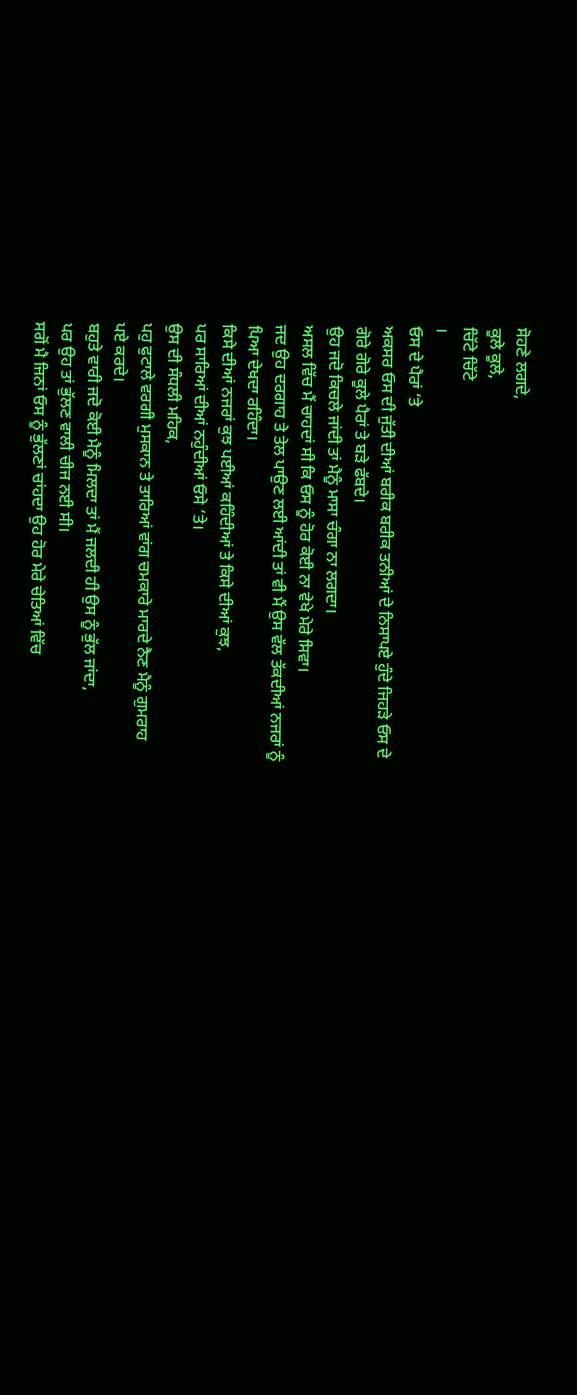ਸੋਹਣੇ ਲਗਦੇ,
ਕੂਲੇ ਕੂਲੇ,
ਚਿੱਟੇ ਚਿੱਟੇ
।
ਓਸ ਦੇ ਪੈਰਾਂ ‘ਤੇ
ਅਕਸਰ ਓਸ ਦੀ ਜੁੱਤੀ ਦੀਆਂ ਬਰੀਕ ਬਰੀਕ ਤਨੀਆਂ ਦੇ ਨਿਸਾਪਏ ਹੁੰਦੇ ਜਿਹੜੇ ਓਸ ਦੇ
ਗੋਰੇ ਗੋਰੇ ਕੂਲੇ ਪੈਰਾਂ ਤੇ ਬੜੇ ਫੱਬਦੇ।
ਉਹ ਜਦੋ ਕਿਚਲੇ ਜਾਂਦੀ ਤਾਂ ਮੈਨੂੰ ਮਾਸਾ ਚੰਗਾ ਨਾ ਲਗਦਾ।
ਅਸਲ ਵਿੱਚ ਮੈਂ ਚਾਹਦਾਂ ਸੀ ਕਿ ਓਸ ਨੂੰ ਹੋਰ ਕੋਈ ਨਾ ਵੇਖੇ ਮੇਰੇ ਸਿਵਾ।
ਜਦ ਉਹ ਦਰਗਾਹ ਤੇ ਤੇਲ ਪਾਉਣ ਲਈ ਆਂਦੀ ਤਾਂ ਵੀ ਮੈਂ ਉਸ ਵੱਲ ਤੱਕਦੀਆਂ ਨਜਰਾਂ ਨੂੰ
ਪਿਆ ਦੇਖਦਾ ਰਹਿੰਦਾ।
ਕਿਸੇ ਦੀਆਂ ਨਜਰਾਂ ਕੁਝ ਪਈਆਂ ਕਹਿੰਦੀਆਂ ਤੇ ਕਿਸੇ ਦੀਆਂ ਕੁਝ,
ਪਰ ਸਾਰਿਆਂ ਦੀਆਂ ਨਹੁੰਦੀਆਂ ਓਸੇ ‘ਤੇ।
ਉਸ ਦੀ ਸੰਧਲੀ ਮਹਿਕ,
ਪਹੁ ਫੁਟਾਲੇ ਵਰਗੀ ਮੁਸਕਾਨ ਤੇ ਤਾਰਿਆਂ ਵਾਂਗ ਚਮਕਾਰੇ ਮਾਰਦੇ ਨੈਣ ਮੈਨੂੰ ਗੁਮਰਾਹ
ਪਏ ਕਰਦੇ।
ਬਹੁਤੇ ਵਾਰੀ ਜਦੋ ਕੋਈ ਮੈਨੂੰ ਮਿਲਦਾ ਤਾਂ ਮੈਂ ਜਲਦੀ ਹੀ ਉਸ ਨੂੰ ਭੁੱਲ ਜਾਂਦਾ,
ਪਰ ਉਹ ਤਾਂ ਭੁੱਲਣ ਵਾਲੀ ਚੀਜ ਨਈ ਸੀ।
ਸਗੋਂ ਮੈ ਜਿਨਾਂ ਓਸ ਨੂੰ ਭੁੱਲਣਾਂ ਚਾਂਹਦਾ ਉਹ ਹੋਰ ਮੇਰੇ ਚੇਤਿਆਂ ਵਿੱਚ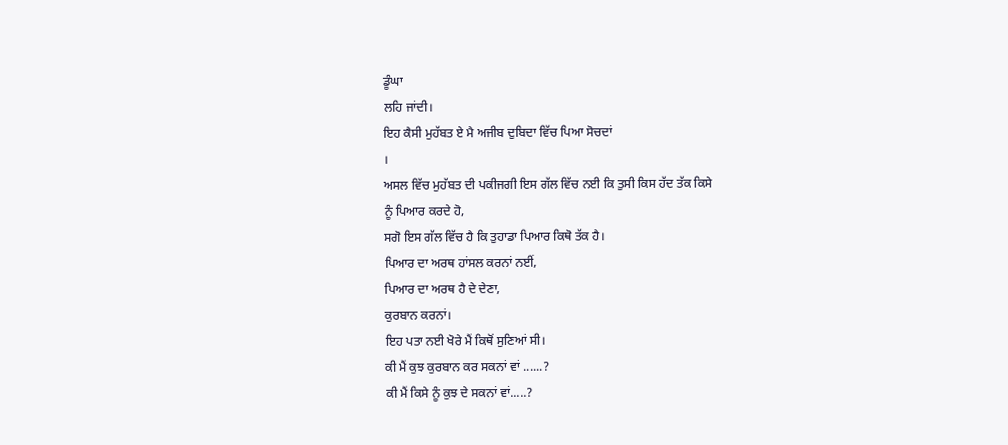ਡੂੰਘਾ
ਲਹਿ ਜਾਂਦੀ।
ਇਹ ਕੈਸੀ ਮੁਹੱਬਤ ਏ ਮੈ ਅਜੀਬ ਦੁਬਿਦਾ ਵਿੱਚ ਪਿਆ ਸੋਚਦਾਂ
।
ਅਸਲ ਵਿੱਚ ਮੁਹੱਬਤ ਦੀ ਪਕੀਜਗੀ ਇਸ ਗੱਲ ਵਿੱਚ ਨਈ ਕਿ ਤੁਸੀ ਕਿਸ ਹੱਦ ਤੱਕ ਕਿਸੇ
ਨੂੰ ਪਿਆਰ ਕਰਦੇ ਹੋ,
ਸਗੋ ਇਸ ਗੱਲ ਵਿੱਚ ਹੈ ਕਿ ਤੁਹਾਡਾ ਪਿਆਰ ਕਿਥੋ ਤੱਕ ਹੈ।
ਪਿਆਰ ਦਾ ਅਰਥ ਹਾਂਸਲ ਕਰਨਾਂ ਨਈਂ,
ਪਿਆਰ ਦਾ ਅਰਥ ਹੈ ਦੇ ਦੇਣਾ,
ਕੁਰਬਾਨ ਕਰਨਾਂ।
ਇਹ ਪਤਾ ਨਈ ਖੋਰੇ ਮੈਂ ਕਿਥੋਂ ਸੁਣਿਆਂ ਸੀ।
ਕੀ ਮੈਂ ਕੁਝ ਕੁਰਬਾਨ ਕਰ ਸਕਨਾਂ ਵਾਂ ......?
ਕੀ ਮੈਂ ਕਿਸੇ ਨੂੰ ਕੁਝ ਦੇ ਸਕਨਾਂ ਵਾਂ.....?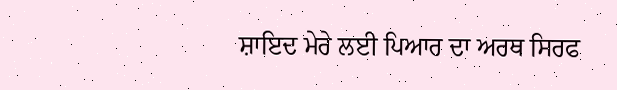ਸ਼ਾਇਦ ਮੇਰੇ ਲਈ ਪਿਆਰ ਦਾ ਅਰਥ ਸਿਰਫ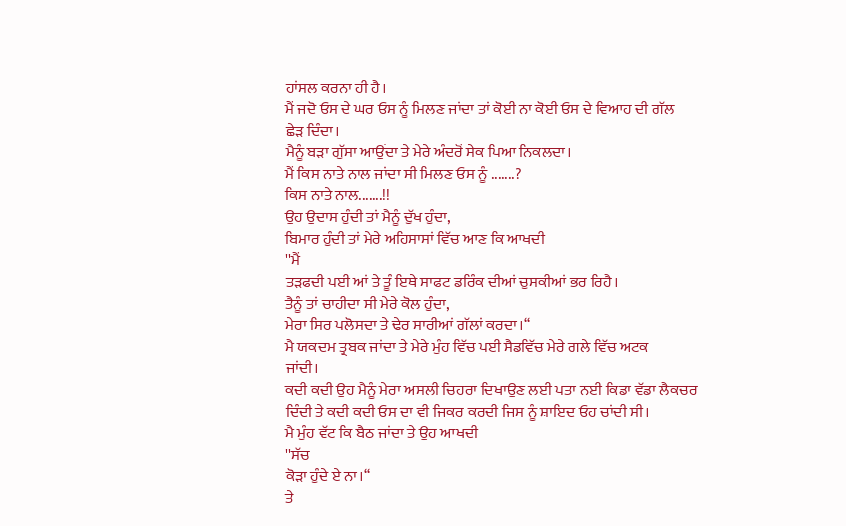ਹਾਂਸਲ ਕਰਨਾ ਹੀ ਹੈ।
ਮੈਂ ਜਦੋ ਓਸ ਦੇ ਘਰ ਓਸ ਨੂੰ ਮਿਲਣ ਜਾਂਦਾ ਤਾਂ ਕੋਈ ਨਾ ਕੋਈ ਓਸ ਦੇ ਵਿਆਹ ਦੀ ਗੱਲ
ਛੇੜ ਦਿੰਦਾ।
ਮੈਨੂੰ ਬੜਾ ਗੁੱਸਾ ਆਉਂਦਾ ਤੇ ਮੇਰੇ ਅੰਦਰੋਂ ਸੇਕ ਪਿਆ ਨਿਕਲਦਾ।
ਮੈਂ ਕਿਸ ਨਾਤੇ ਨਾਲ ਜਾਂਦਾ ਸੀ ਮਿਲਣ ਓਸ ਨੂੰ .......?
ਕਿਸ ਨਾਤੇ ਨਾਲ.......!!
ਉਹ ਉਦਾਸ ਹੁੰਦੀ ਤਾਂ ਮੈਨੂੰ ਦੁੱਖ ਹੁੰਦਾ,
ਬਿਮਾਰ ਹੁੰਦੀ ਤਾਂ ਮੇਰੇ ਅਹਿਸਾਸਾਂ ਵਿੱਚ ਆਣ ਕਿ ਆਖਦੀ
''ਮੈਂ
ਤੜਫਦੀ ਪਈ ਆਂ ਤੇ ਤੂੰ ਇਥੇ ਸਾਫਟ ਡਰਿੰਕ ਦੀਆਂ ਚੁਸਕੀਆਂ ਭਰ ਰਿਹੈ।
ਤੈਨੂੰ ਤਾਂ ਚਾਹੀਦਾ ਸੀ ਮੇਰੇ ਕੋਲ ਹੁੰਦਾ,
ਮੇਰਾ ਸਿਰ ਪਲੋਸਦਾ ਤੇ ਢੇਰ ਸਾਰੀਆਂ ਗੱਲਾਂ ਕਰਦਾ।‘‘
ਮੈ ਯਕਦਮ ਤ੍ਰਬਕ ਜਾਂਦਾ ਤੇ ਮੇਰੇ ਮੁੰਹ ਵਿੱਚ ਪਈ ਸੈਡਵਿੱਚ ਮੇਰੇ ਗਲੇ ਵਿੱਚ ਅਟਕ
ਜਾਂਦੀ।
ਕਦੀ ਕਦੀ ਉਹ ਮੈਨੂੰ ਮੇਰਾ ਅਸਲੀ ਚਿਹਰਾ ਦਿਖਾਉਣ ਲਈ ਪਤਾ ਨਈ ਕਿਡਾ ਵੱਡਾ ਲੈਕਚਰ
ਦਿੰਦੀ ਤੇ ਕਦੀ ਕਦੀ ਓਸ ਦਾ ਵੀ ਜਿਕਰ ਕਰਦੀ ਜਿਸ ਨੂੰ ਸ਼ਾਇਦ ਓਹ ਚਾਂਦੀ ਸੀ।
ਮੈ ਮੁੰਹ ਵੱਟ ਕਿ ਬੈਠ ਜਾਂਦਾ ਤੇ ਉਹ ਆਖਦੀ
''ਸੱਚ
ਕੋੜਾ ਹੁੰਦੇ ਏ ਨਾ।‘‘
ਤੇ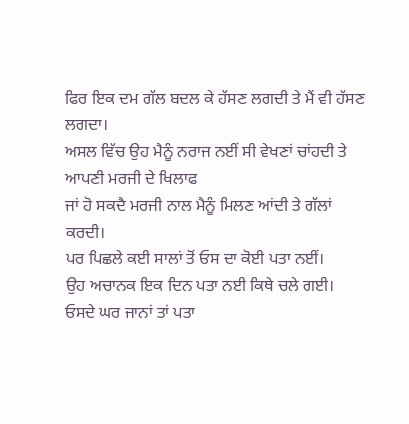ਫਿਰ ਇਕ ਦਮ ਗੱਲ ਬਦਲ ਕੇ ਹੱਸਣ ਲਗਦੀ ਤੇ ਮੈਂ ਵੀ ਹੱਸਣ ਲਗਦਾ।
ਅਸਲ ਵਿੱਚ ਉਹ ਮੈਨੂੰ ਨਰਾਜ ਨਈਂ ਸੀ ਵੇਖਣਾਂ ਚਾਂਹਦੀ ਤੇ ਆਪਣੀ ਮਰਜੀ ਦੇ ਖਿਲਾਫ
ਜਾਂ ਹੋ ਸਕਦੈ ਮਰਜੀ ਨਾਲ ਮੈਨੂੰ ਮਿਲਣ ਆਂਦੀ ਤੇ ਗੱਲਾਂ ਕਰਦੀ।
ਪਰ ਪਿਛਲੇ ਕਈ ਸਾਲਾਂ ਤੋਂ ਓਸ ਦਾ ਕੋਈ ਪਤਾ ਨਈਂ।
ਉਹ ਅਚਾਨਕ ਇਕ ਦਿਨ ਪਤਾ ਨਈ ਕਿਥੇ ਚਲੇ ਗਈ।
ਓਸਦੇ ਘਰ ਜਾਨਾਂ ਤਾਂ ਪਤਾ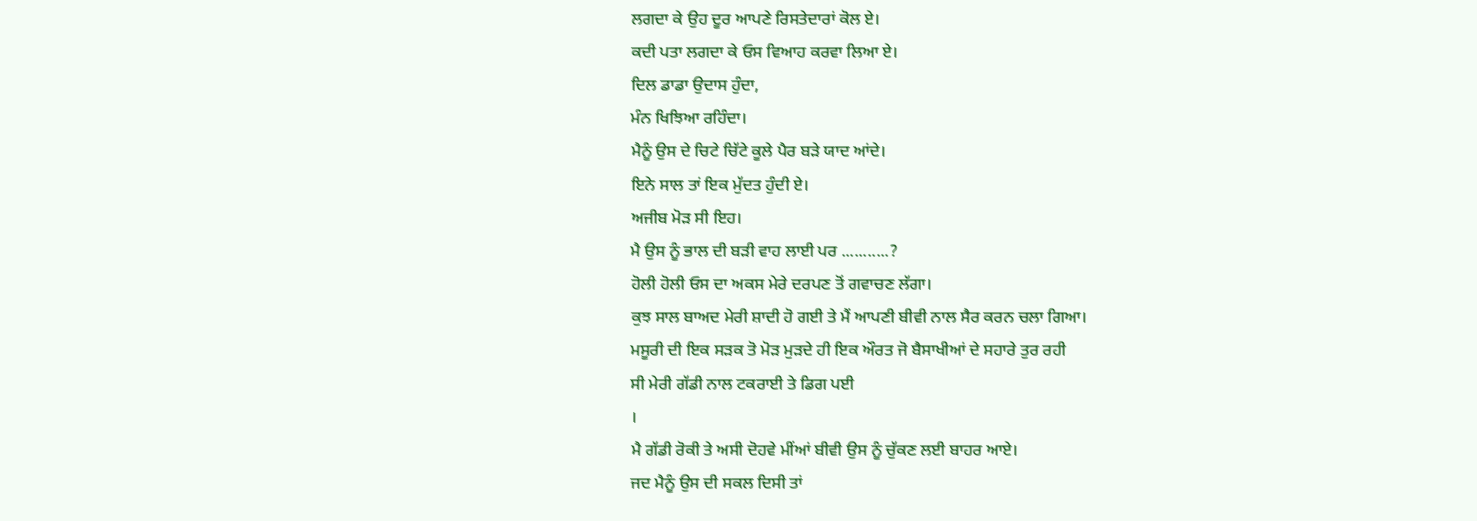ਲਗਦਾ ਕੇ ਉਹ ਦੂਰ ਆਪਣੇ ਰਿਸਤੇਦਾਰਾਂ ਕੋਲ ਏ।
ਕਦੀ ਪਤਾ ਲਗਦਾ ਕੇ ਓਸ ਵਿਆਹ ਕਰਵਾ ਲਿਆ ਏ।
ਦਿਲ ਡਾਡਾ ਉਦਾਸ ਹੁੰਦਾ,
ਮੰਨ ਖਿਝਿਆ ਰਹਿੰਦਾ।
ਮੈਨੂੰ ਉਸ ਦੇ ਚਿਟੇ ਚਿੱਟੇ ਕੂਲੇ ਪੈਰ ਬੜੇ ਯਾਦ ਆਂਦੇ।
ਇਨੇ ਸਾਲ ਤਾਂ ਇਕ ਮੁੱਦਤ ਹੁੰਦੀ ਏ।
ਅਜੀਬ ਮੋੜ ਸੀ ਇਹ।
ਮੈ ਉਸ ਨੂੰ ਭਾਲ ਦੀ ਬੜੀ ਵਾਹ ਲਾਈ ਪਰ ...........?
ਹੋਲੀ ਹੋਲੀ ਓਸ ਦਾ ਅਕਸ ਮੇਰੇ ਦਰਪਣ ਤੋਂ ਗਵਾਚਣ ਲੱਗਾ।
ਕੁਝ ਸਾਲ ਬਾਅਦ ਮੇਰੀ ਸ਼ਾਦੀ ਹੋ ਗਈ ਤੇ ਮੈਂ ਆਪਣੀ ਬੀਵੀ ਨਾਲ ਸੈਰ ਕਰਨ ਚਲਾ ਗਿਆ।
ਮਸੂਰੀ ਦੀ ਇਕ ਸੜਕ ਤੋ ਮੋੜ ਮੁੜਦੇ ਹੀ ਇਕ ਔਰਤ ਜੋ ਬੈਸਾਖੀਆਂ ਦੇ ਸਹਾਰੇ ਤੁਰ ਰਹੀ
ਸੀ ਮੇਰੀ ਗੱਡੀ ਨਾਲ ਟਕਰਾਈ ਤੇ ਡਿਗ ਪਈ
।
ਮੈ ਗੱਡੀ ਰੋਕੀ ਤੇ ਅਸੀ ਦੋਹਵੇ ਮੀਂਆਂ ਬੀਵੀ ਉਸ ਨੂੰ ਚੁੱਕਣ ਲਈ ਬਾਹਰ ਆਏ।
ਜਦ ਮੈਨੂੰ ਉਸ ਦੀ ਸਕਲ ਦਿਸੀ ਤਾਂ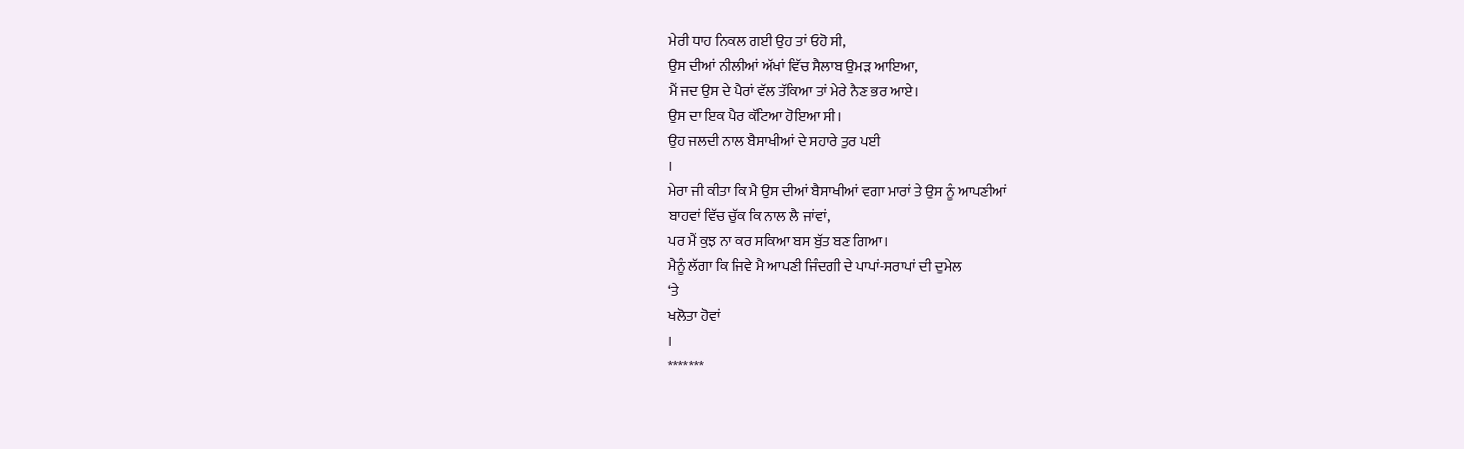ਮੇਰੀ ਧਾਹ ਨਿਕਲ ਗਈ ਉਹ ਤਾਂ ਓਹੋ ਸੀ,
ਉਸ ਦੀਆਂ ਨੀਲੀਆਂ ਅੱਖਾਂ ਵਿੱਚ ਸੈਲਾਬ ਉਮੜ ਆਇਆ,
ਮੈਂ ਜਦ ਉਸ ਦੇ ਪੈਰਾਂ ਵੱਲ ਤੱਕਿਆ ਤਾਂ ਮੇਰੇ ਨੈਣ ਭਰ ਆਏ।
ਉਸ ਦਾ ਇਕ ਪੈਰ ਕੱਟਿਆ ਹੋਇਆ ਸੀ।
ਉਹ ਜਲਦੀ ਨਾਲ ਬੈਸਾਖੀਆਂ ਦੇ ਸਹਾਰੇ ਤੁਰ ਪਈ
।
ਮੇਰਾ ਜੀ ਕੀਤਾ ਕਿ ਮੈ ਉਸ ਦੀਆਂ ਬੈਸਾਖੀਆਂ ਵਗਾ ਮਾਰਾਂ ਤੇ ਉਸ ਨੂੰ ਆਪਣੀਆਂ
ਬਾਹਵਾਂ ਵਿੱਚ ਚੁੱਕ ਕਿ ਨਾਲ ਲੈ ਜਾਂਵਾਂ,
ਪਰ ਮੈਂ ਕੁਝ ਨਾ ਕਰ ਸਕਿਆ ਬਸ ਬੁੱਤ ਬਣ ਗਿਆ।
ਮੈਨੂੰ ਲੱਗਾ ਕਿ ਜਿਵੇ ਮੈ ਆਪਣੀ ਜਿੰਦਗੀ ਦੇ ਪਾਪਾਂ-ਸਰਾਪਾਂ ਦੀ ਦੁਮੇਲ
‘ਤੇ
ਖਲੋਤਾ ਹੋਵਾਂ
।
*******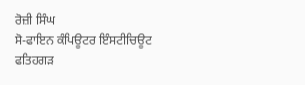ਰੋਜ਼ੀ ਸਿੰਘ
ਸੋ-ਫਾਇਨ ਕੰਪਿਊਟਰ ਇੰਸਟੀਚਿਊਟ
ਫਤਿਹਗੜ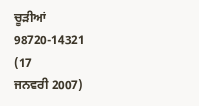ਚੂੜੀਆਂ
98720-14321
(17
ਜਨਵਰੀ 2007)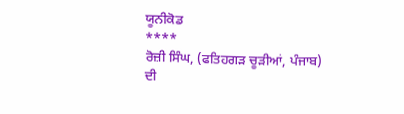ਯੂਨੀਕੋਡ
****
ਰੋਜ਼ੀ ਸਿੰਘ, (ਫਤਿਹਗੜ ਚੂੜੀਆਂ, ਪੰਜਾਬ)
ਦੀ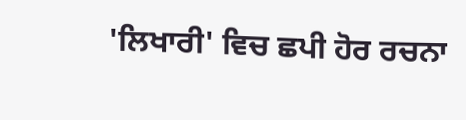'ਲਿਖਾਰੀ' ਵਿਚ ਛਪੀ ਹੋਰ ਰਚਨਾ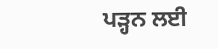ਪੜ੍ਹਨ ਲਈ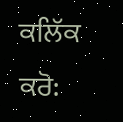ਕਲਿੱਕ ਕਰੋ: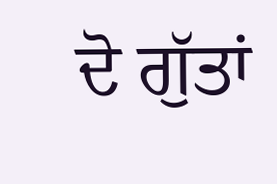ਦੋ ਗੁੱਤਾਂ